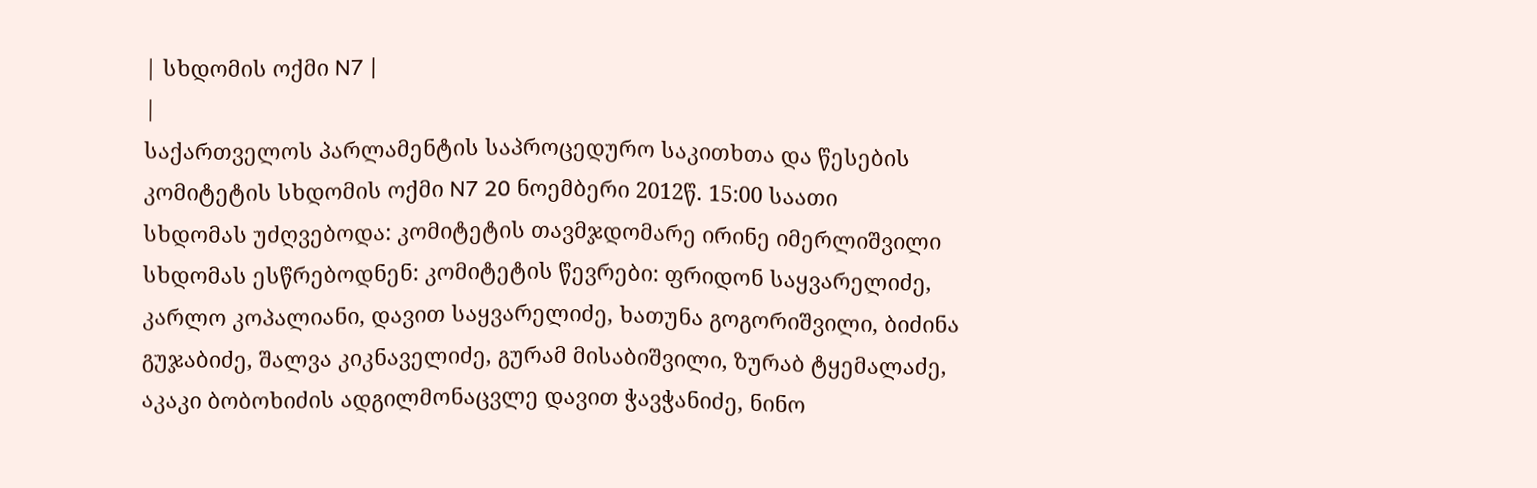| სხდომის ოქმი N7 |
|
საქართველოს პარლამენტის საპროცედურო საკითხთა და წესების კომიტეტის სხდომის ოქმი N7 20 ნოემბერი 2012წ. 15:00 საათი
სხდომას უძღვებოდა: კომიტეტის თავმჯდომარე ირინე იმერლიშვილი სხდომას ესწრებოდნენ: კომიტეტის წევრები: ფრიდონ საყვარელიძე, კარლო კოპალიანი, დავით საყვარელიძე, ხათუნა გოგორიშვილი, ბიძინა გუჯაბიძე, შალვა კიკნაველიძე, გურამ მისაბიშვილი, ზურაბ ტყემალაძე, აკაკი ბობოხიძის ადგილმონაცვლე დავით ჭავჭანიძე, ნინო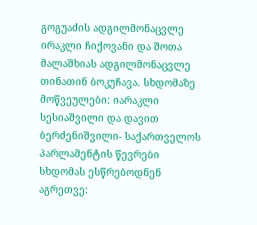გოგუაძის ადგილმონაცვლე ირაკლი ჩიქოვანი და შოთა მალაშხიას ადგილმონაცვლე თინათინ ბოკუჩავა. სხდომაზე მოწვეულები: იარაკლი სესიაშვილი და დავით ბერძენიშვილი- საქართველოს პარლამენტის წევრები სხდომას ესწრებოდნენ აგრეთვე: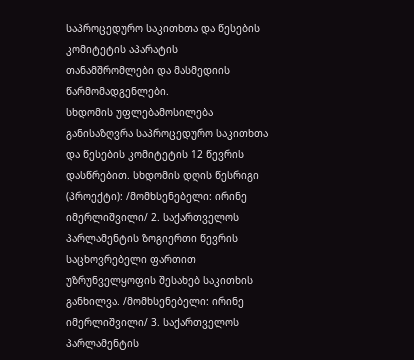საპროცედურო საკითხთა და წესების კომიტეტის აპარატის თანამშრომლები და მასმედიის წარმომადგენლები.
სხდომის უფლებამოსილება განისაზღვრა საპროცედურო საკითხთა და წესების კომიტეტის 12 წევრის დასწრებით. სხდომის დღის წესრიგი (პროექტი): /მომხსენებელი: ირინე იმერლიშვილი/ 2. საქართველოს პარლამენტის ზოგიერთი წევრის საცხოვრებელი ფართით უზრუნველყოფის შესახებ საკითხის განხილვა. /მომხსენებელი: ირინე იმერლიშვილი/ 3. საქართველოს პარლამენტის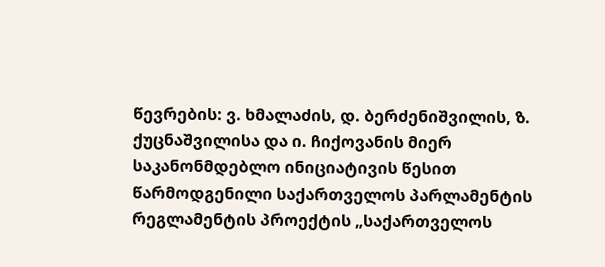წევრების: ვ. ხმალაძის, დ. ბერძენიშვილის, ზ. ქუცნაშვილისა და ი. ჩიქოვანის მიერ საკანონმდებლო ინიციატივის წესით წარმოდგენილი საქართველოს პარლამენტის რეგლამენტის პროექტის „საქართველოს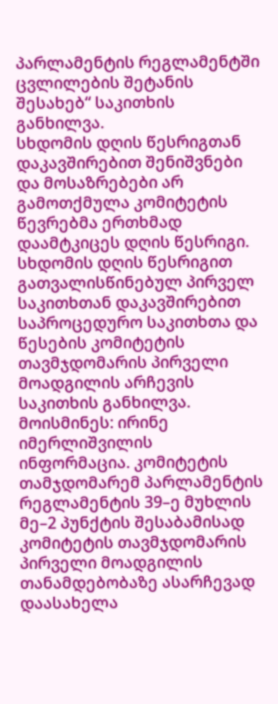პარლამენტის რეგლამენტში ცვლილების შეტანის შესახებ“ საკითხის განხილვა.
სხდომის დღის წესრიგთან დაკავშირებით შენიშვნები და მოსაზრებები არ გამოთქმულა კომიტეტის წევრებმა ერთხმად დაამტკიცეს დღის წესრიგი. სხდომის დღის წესრიგით გათვალისწინებულ პირველ საკითხთან დაკავშირებით საპროცედურო საკითხთა და წესების კომიტეტის თავმჯდომარის პირველი მოადგილის არჩევის საკითხის განხილვა.
მოისმინეს: ირინე იმერლიშვილის ინფორმაცია. კომიტეტის თამჯდომარემ პარლამენტის რეგლამენტის 39–ე მუხლის მე–2 პუნქტის შესაბამისად კომიტეტის თავმჯდომარის პირველი მოადგილის თანამდებობაზე ასარჩევად დაასახელა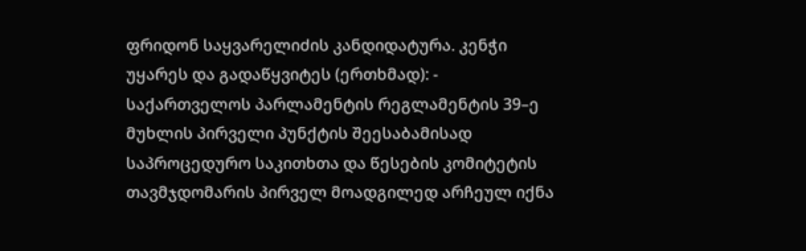ფრიდონ საყვარელიძის კანდიდატურა. კენჭი უყარეს და გადაწყვიტეს (ერთხმად): - საქართველოს პარლამენტის რეგლამენტის 39–ე მუხლის პირველი პუნქტის შეესაბამისად საპროცედურო საკითხთა და წესების კომიტეტის თავმჯდომარის პირველ მოადგილედ არჩეულ იქნა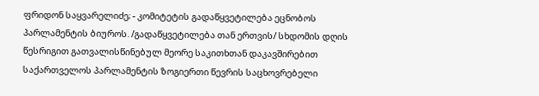ფრიდონ საყვარელიძე; - კომიტეტის გადაწყვეტილება ეცნობოს პარლამენტის ბიუროს. /გადაწყვეტილება თან ერთვის/ სხდომის დღის წესრიგით გათვალისწინებულ მეორე საკითხთან დაკავშირებით საქართველოს პარლამენტის ზოგიერთი წევრის საცხოვრებელი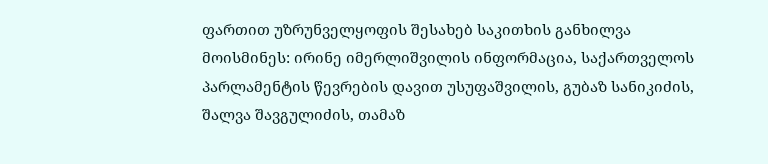ფართით უზრუნველყოფის შესახებ საკითხის განხილვა
მოისმინეს: ირინე იმერლიშვილის ინფორმაცია, საქართველოს პარლამენტის წევრების დავით უსუფაშვილის, გუბაზ სანიკიძის, შალვა შავგულიძის, თამაზ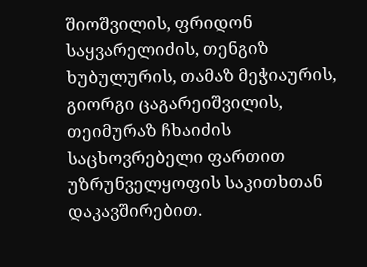შიოშვილის, ფრიდონ საყვარელიძის, თენგიზ ხუბულურის, თამაზ მეჭიაურის, გიორგი ცაგარეიშვილის, თეიმურაზ ჩხაიძის საცხოვრებელი ფართით უზრუნველყოფის საკითხთან დაკავშირებით.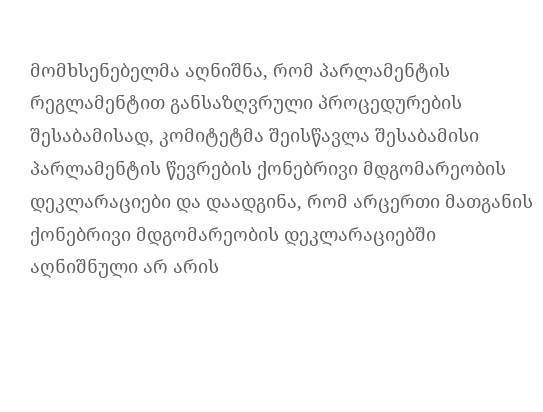მომხსენებელმა აღნიშნა, რომ პარლამენტის რეგლამენტით განსაზღვრული პროცედურების შესაბამისად, კომიტეტმა შეისწავლა შესაბამისი პარლამენტის წევრების ქონებრივი მდგომარეობის დეკლარაციები და დაადგინა, რომ არცერთი მათგანის ქონებრივი მდგომარეობის დეკლარაციებში აღნიშნული არ არის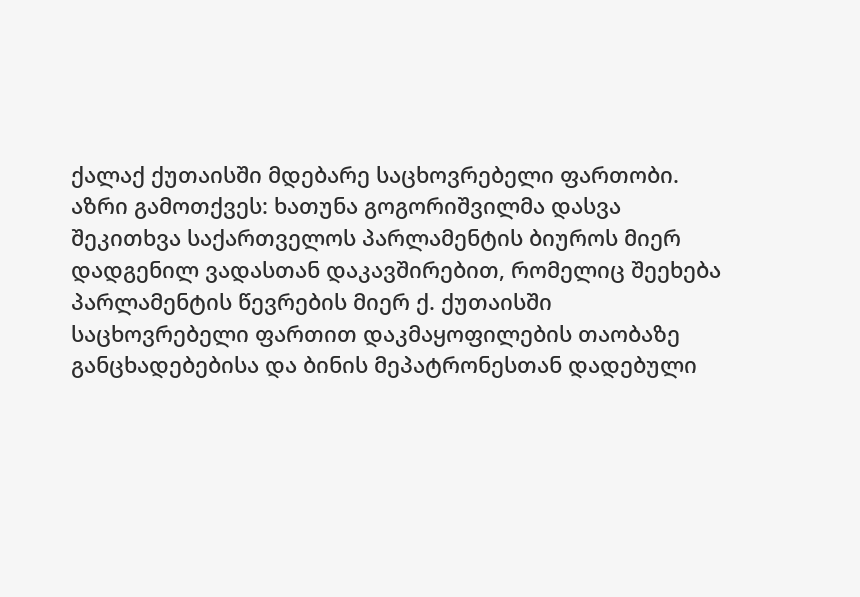ქალაქ ქუთაისში მდებარე საცხოვრებელი ფართობი. აზრი გამოთქვეს: ხათუნა გოგორიშვილმა დასვა შეკითხვა საქართველოს პარლამენტის ბიუროს მიერ დადგენილ ვადასთან დაკავშირებით, რომელიც შეეხება პარლამენტის წევრების მიერ ქ. ქუთაისში საცხოვრებელი ფართით დაკმაყოფილების თაობაზე განცხადებებისა და ბინის მეპატრონესთან დადებული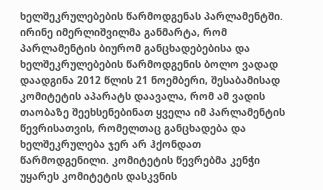ხელშეკრულებების წარმოდგენას პარლამენტში. ირინე იმერლიშვილმა განმარტა, რომ პარლამენტის ბიურომ განცხადებებისა და ხელშეკრულებების წარმოდგენის ბოლო ვადად დაადგინა 2012 წლის 21 ნოემბერი, შესაბამისად კომიტეტის აპარატს დაავალა, რომ ამ ვადის თაობაზე შეეხსენებინათ ყველა იმ პარლამენტის წევრისათვის, რომელთაც განცხადება და ხელშეკრულება ჯერ არ ჰქონდათ წარმოდგენილი. კომიტეტის წევრებმა კენჭი უყარეს კომიტეტის დასკვნის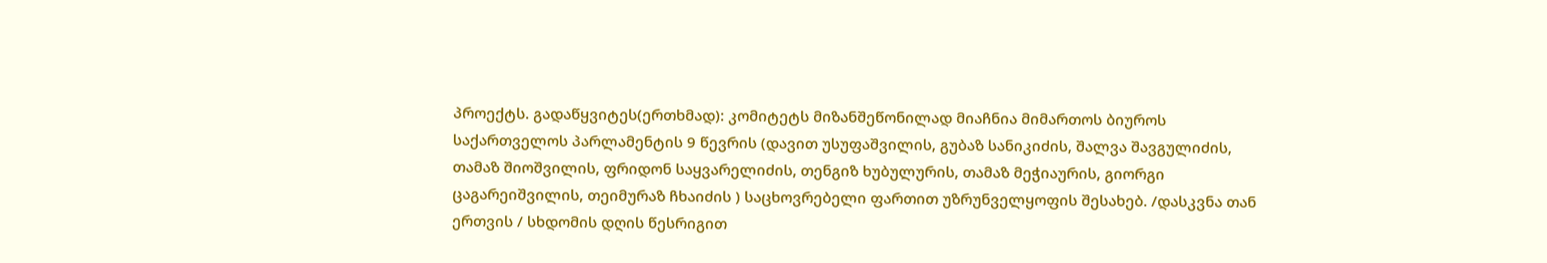პროექტს. გადაწყვიტეს(ერთხმად): კომიტეტს მიზანშეწონილად მიაჩნია მიმართოს ბიუროს საქართველოს პარლამენტის 9 წევრის (დავით უსუფაშვილის, გუბაზ სანიკიძის, შალვა შავგულიძის, თამაზ შიოშვილის, ფრიდონ საყვარელიძის, თენგიზ ხუბულურის, თამაზ მეჭიაურის, გიორგი ცაგარეიშვილის, თეიმურაზ ჩხაიძის ) საცხოვრებელი ფართით უზრუნველყოფის შესახებ. /დასკვნა თან ერთვის / სხდომის დღის წესრიგით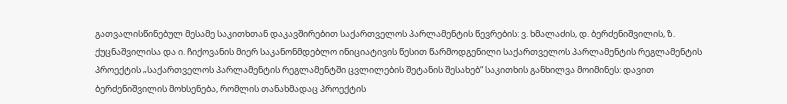გათვალისწინებულ მესამე საკითხთან დაკავშირებით საქართველოს პარლამენტის წევრების: ვ. ხმალაძის, დ. ბერძენიშვილის, ზ. ქუცნაშვილისა და ი. ჩიქოვანის მიერ საკანონმდებლო ინიციატივის წესით წარმოდგენილი საქართველოს პარლამენტის რეგლამენტის პროექტის „საქართველოს პარლამენტის რეგლამენტში ცვლილების შეტანის შესახებ“ საკითხის განხილვა მოიმინეს: დავით ბერძენიშვილის მოხსენება, რომლის თანახმადაც პროექტის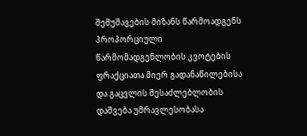შემუშავების მიზანს წარმოადგენს პროპორციული წარმომადგენლობის კვოტების ფრაქციათა მიერ გადანაწილებისა და გაცვლის შესაძლებლობის დაშვება უმრავლესობასა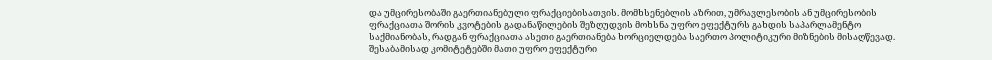და უმცირესობაში გაერთიანებული ფრაქციებისათვის. მომხსენებლის აზრით, უმრავლესობის ან უმცირესობის ფრაქციათა შორის კვოტების გადანაწილების შეზღუდვის მოხსნა უფრო ეფექტურს გახდის საპარლამენტო საქმიანობას, რადგან ფრაქციათა ასეთი გაერთიანება ხორციელდება საერთო პოლიტიკური მიზნების მისაღწევად. შესაბამისად კომიტეტებში მათი უფრო ეფექტური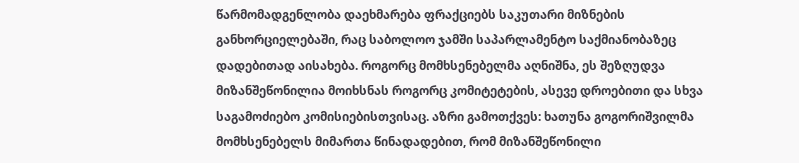წარმომადგენლობა დაეხმარება ფრაქციებს საკუთარი მიზნების განხორციელებაში, რაც საბოლოო ჯამში საპარლამენტო საქმიანობაზეც დადებითად აისახება. როგორც მომხსენებელმა აღნიშნა, ეს შეზღუდვა მიზანშეწონილია მოიხსნას როგორც კომიტეტების, ასევე დროებითი და სხვა საგამოძიებო კომისიებისთვისაც. აზრი გამოთქვეს: ხათუნა გოგორიშვილმა მომხსენებელს მიმართა წინადადებით, რომ მიზანშეწონილი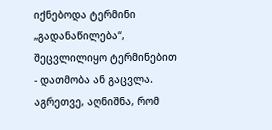იქნებოდა ტერმინი „გადანაწილება“, შეცვლილიყო ტერმინებით - დათმობა ან გაცვლა. აგრეთვე, აღნიშნა, რომ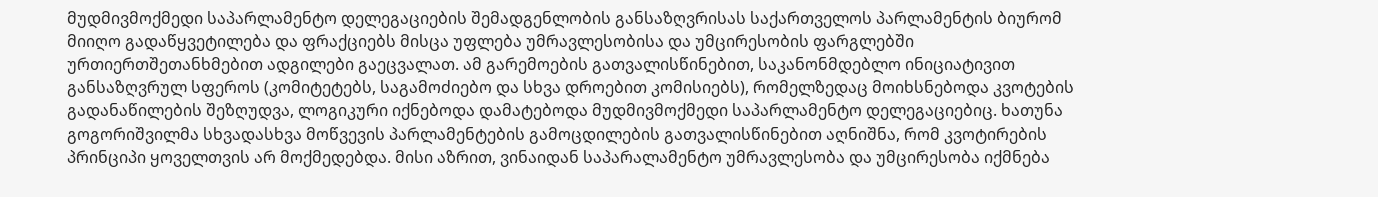მუდმივმოქმედი საპარლამენტო დელეგაციების შემადგენლობის განსაზღვრისას საქართველოს პარლამენტის ბიურომ მიიღო გადაწყვეტილება და ფრაქციებს მისცა უფლება უმრავლესობისა და უმცირესობის ფარგლებში ურთიერთშეთანხმებით ადგილები გაეცვალათ. ამ გარემოების გათვალისწინებით, საკანონმდებლო ინიციატივით განსაზღვრულ სფეროს (კომიტეტებს, საგამოძიებო და სხვა დროებით კომისიებს), რომელზედაც მოიხსნებოდა კვოტების გადანაწილების შეზღუდვა, ლოგიკური იქნებოდა დამატებოდა მუდმივმოქმედი საპარლამენტო დელეგაციებიც. ხათუნა გოგორიშვილმა სხვადასხვა მოწვევის პარლამენტების გამოცდილების გათვალისწინებით აღნიშნა, რომ კვოტირების პრინციპი ყოველთვის არ მოქმედებდა. მისი აზრით, ვინაიდან საპარალამენტო უმრავლესობა და უმცირესობა იქმნება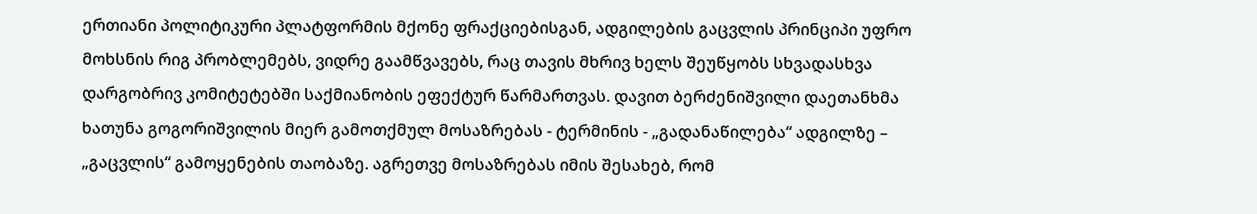ერთიანი პოლიტიკური პლატფორმის მქონე ფრაქციებისგან, ადგილების გაცვლის პრინციპი უფრო მოხსნის რიგ პრობლემებს, ვიდრე გაამწვავებს, რაც თავის მხრივ ხელს შეუწყობს სხვადასხვა დარგობრივ კომიტეტებში საქმიანობის ეფექტურ წარმართვას. დავით ბერძენიშვილი დაეთანხმა ხათუნა გოგორიშვილის მიერ გამოთქმულ მოსაზრებას - ტერმინის - „გადანაწილება“ ადგილზე – „გაცვლის“ გამოყენების თაობაზე. აგრეთვე მოსაზრებას იმის შესახებ, რომ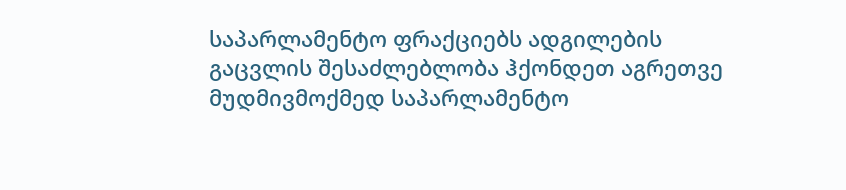საპარლამენტო ფრაქციებს ადგილების გაცვლის შესაძლებლობა ჰქონდეთ აგრეთვე მუდმივმოქმედ საპარლამენტო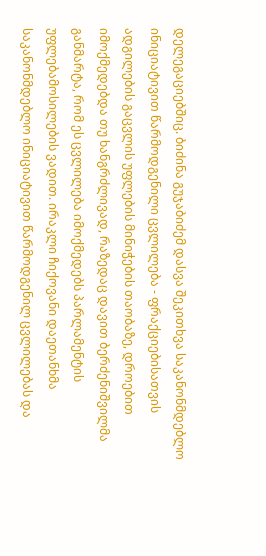დელეგაციებშიც. ბიძინა გუჯაბიძემ დასვა შეკითხვა საკანონმდებლო ინიციატივით წარმოდგენილი ცვლილება - ფრაქციებისათვის ადგილების გაცვლის უფლების მინიჭების თაობაზე, დროებით იმოქმედებდა თუ ხანგრძლივად, რაზედაც დავით ბერძენიშვილმა განმარტა, რომ ეს ცვლილება იმოქმედებს პარლამენტის უფლებამოსილების ვადით. ირაკლი ჩიქოვანი დაეთანხმა საკანონმდებლო ინიციატივით წარმოდგენილ ცვლილებას და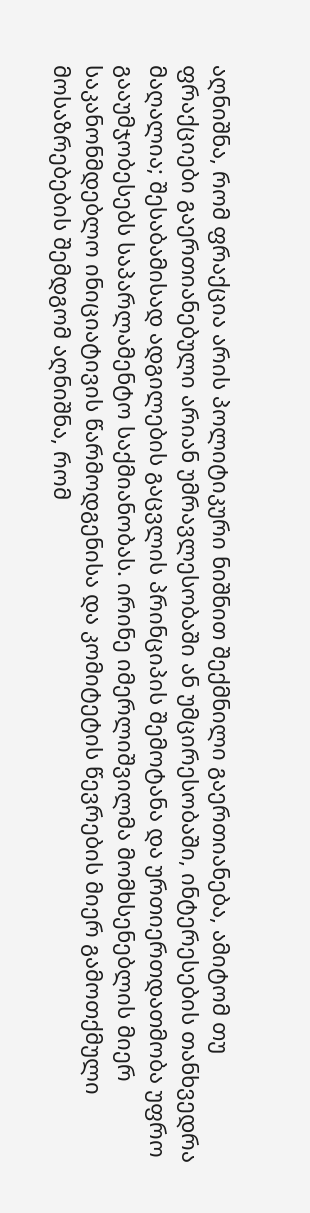აღნიშნა, რომ ფრაქცია არის პოლიტიკური ნიშნით შექმნილი გაერთიანება, ამიტომ თუ ფრაქციები გაერთიანებული არიან უმრავლესობაში ან უმცირესობაში, ინტერესების თანხვედრა მაღალია; შესაბამისად ადგილების გაცვლის პრინციპის შემოტანა და ურთიერთდათმობა უფრო გააუმჯობესებს საპარლამენტო საქმიანობას. ირინე იმერლიშვილმა მომხსენებლის მიერ საკანონმდებლო ინიციატივის წარმოდგენისა და კომიტეტის წევრების მიერ გამოთქმული მოსაზრებების შემდგომ აღნიშნა, რომ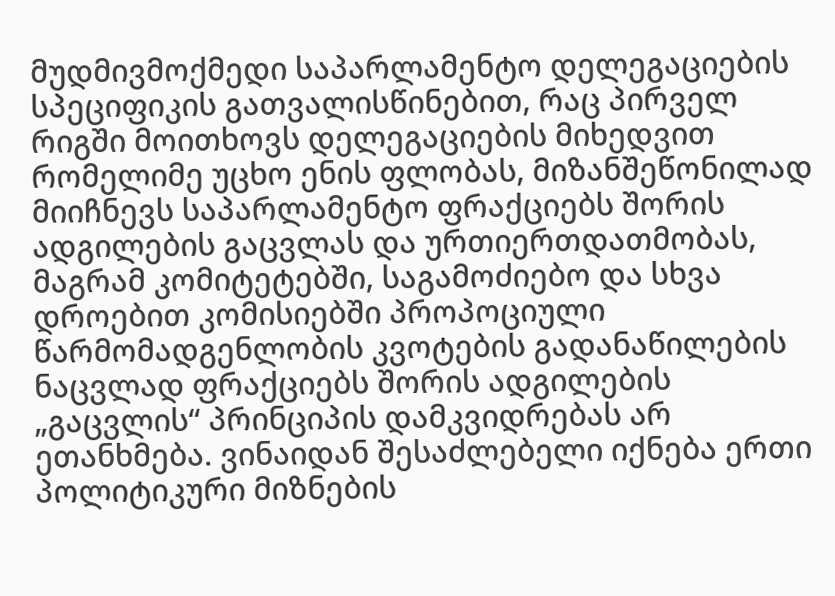მუდმივმოქმედი საპარლამენტო დელეგაციების სპეციფიკის გათვალისწინებით, რაც პირველ რიგში მოითხოვს დელეგაციების მიხედვით რომელიმე უცხო ენის ფლობას, მიზანშეწონილად მიიჩნევს საპარლამენტო ფრაქციებს შორის ადგილების გაცვლას და ურთიერთდათმობას, მაგრამ კომიტეტებში, საგამოძიებო და სხვა დროებით კომისიებში პროპოციული წარმომადგენლობის კვოტების გადანაწილების ნაცვლად ფრაქციებს შორის ადგილების „გაცვლის“ პრინციპის დამკვიდრებას არ ეთანხმება. ვინაიდან შესაძლებელი იქნება ერთი პოლიტიკური მიზნების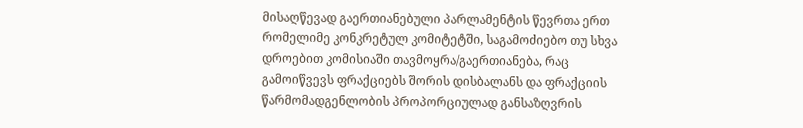მისაღწევად გაერთიანებული პარლამენტის წევრთა ერთ რომელიმე კონკრეტულ კომიტეტში, საგამოძიებო თუ სხვა დროებით კომისიაში თავმოყრა/გაერთიანება, რაც გამოიწვევს ფრაქციებს შორის დისბალანს და ფრაქციის წარმომადგენლობის პროპორციულად განსაზღვრის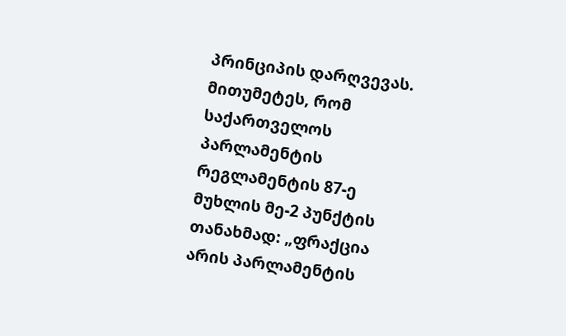პრინციპის დარღვევას. მითუმეტეს, რომ საქართველოს პარლამენტის რეგლამენტის 87-ე მუხლის მე-2 პუნქტის თანახმად: „ფრაქცია არის პარლამენტის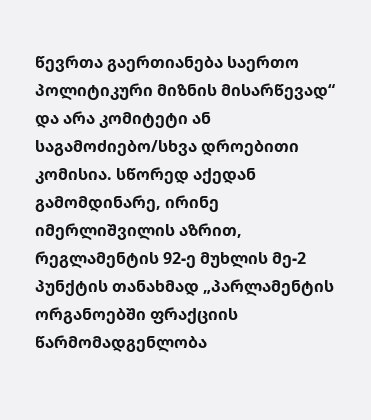წევრთა გაერთიანება საერთო პოლიტიკური მიზნის მისარწევად“ და არა კომიტეტი ან საგამოძიებო/სხვა დროებითი კომისია. სწორედ აქედან გამომდინარე, ირინე იმერლიშვილის აზრით, რეგლამენტის 92-ე მუხლის მე-2 პუნქტის თანახმად „პარლამენტის ორგანოებში ფრაქციის წარმომადგენლობა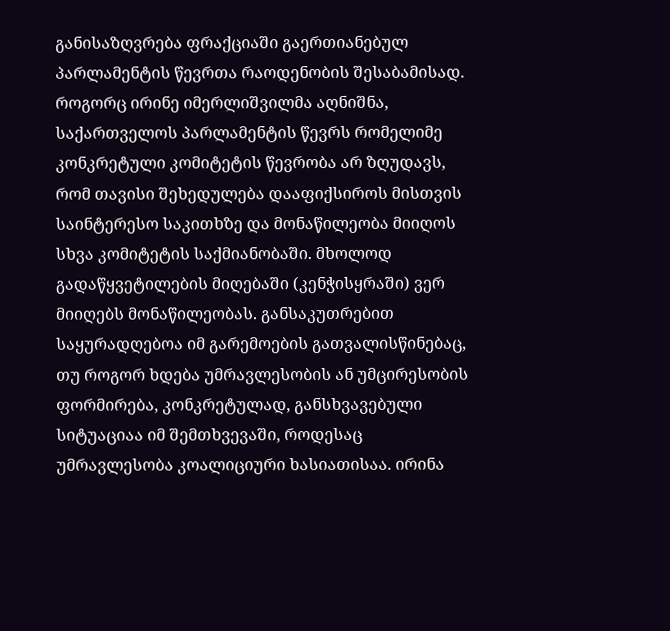განისაზღვრება ფრაქციაში გაერთიანებულ პარლამენტის წევრთა რაოდენობის შესაბამისად. როგორც ირინე იმერლიშვილმა აღნიშნა, საქართველოს პარლამენტის წევრს რომელიმე კონკრეტული კომიტეტის წევრობა არ ზღუდავს, რომ თავისი შეხედულება დააფიქსიროს მისთვის საინტერესო საკითხზე და მონაწილეობა მიიღოს სხვა კომიტეტის საქმიანობაში. მხოლოდ გადაწყვეტილების მიღებაში (კენჭისყრაში) ვერ მიიღებს მონაწილეობას. განსაკუთრებით საყურადღებოა იმ გარემოების გათვალისწინებაც, თუ როგორ ხდება უმრავლესობის ან უმცირესობის ფორმირება, კონკრეტულად, განსხვავებული სიტუაციაა იმ შემთხვევაში, როდესაც უმრავლესობა კოალიციური ხასიათისაა. ირინა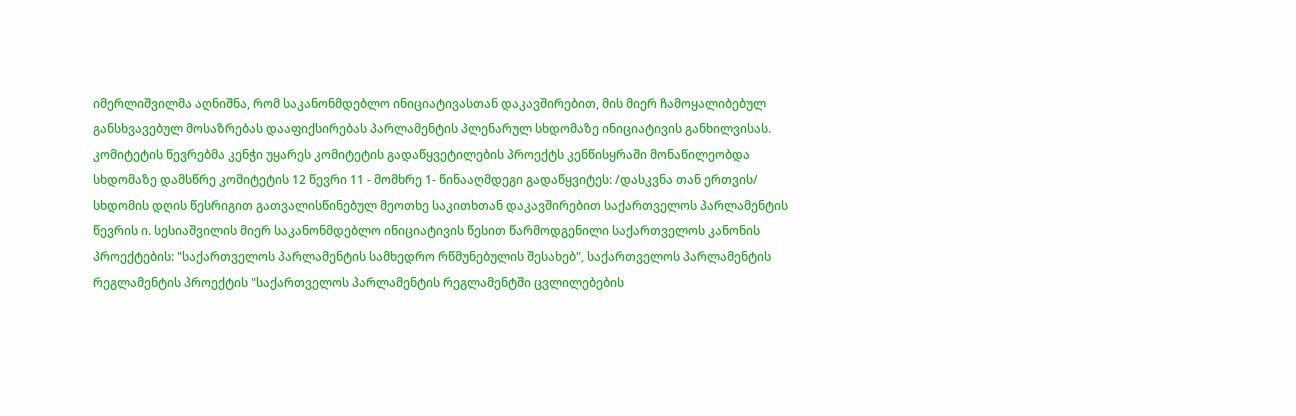იმერლიშვილმა აღნიშნა, რომ საკანონმდებლო ინიციატივასთან დაკავშირებით, მის მიერ ჩამოყალიბებულ განსხვავებულ მოსაზრებას დააფიქსირებას პარლამენტის პლენარულ სხდომაზე ინიციატივის განხილვისას. კომიტეტის წევრებმა კენჭი უყარეს კომიტეტის გადაწყვეტილების პროექტს კენწისყრაში მონაწილეობდა სხდომაზე დამსწრე კომიტეტის 12 წევრი 11 - მომხრე 1- წინააღმდეგი გადაწყვიტეს: /დასკვნა თან ერთვის/ სხდომის დღის წესრიგით გათვალისწინებულ მეოთხე საკითხთან დაკავშირებით საქართველოს პარლამენტის წევრის ი. სესიაშვილის მიერ საკანონმდებლო ინიციატივის წესით წარმოდგენილი საქართველოს კანონის პროექტების: "საქართველოს პარლამენტის სამხედრო რწმუნებულის შესახებ", საქართველოს პარლამენტის რეგლამენტის პროექტის "საქართველოს პარლამენტის რეგლამენტში ცვლილებების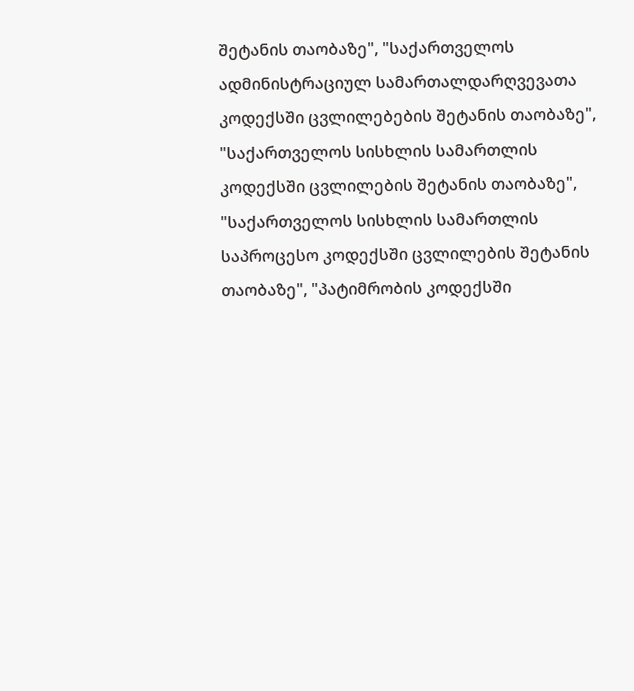შეტანის თაობაზე", "საქართველოს ადმინისტრაციულ სამართალდარღვევათა კოდექსში ცვლილებების შეტანის თაობაზე", "საქართველოს სისხლის სამართლის კოდექსში ცვლილების შეტანის თაობაზე", "საქართველოს სისხლის სამართლის საპროცესო კოდექსში ცვლილების შეტანის თაობაზე", "პატიმრობის კოდექსში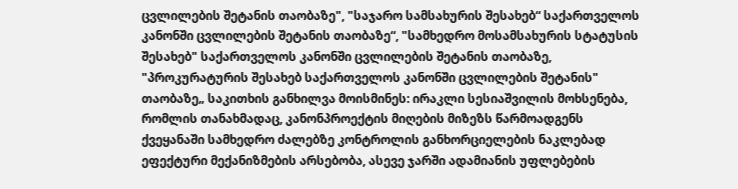ცვლილების შეტანის თაობაზე", "საჯარო სამსახურის შესახებ“ საქართველოს კანონში ცვლილების შეტანის თაობაზე“, "სამხედრო მოსამსახურის სტატუსის შესახებ" საქართველოს კანონში ცვლილების შეტანის თაობაზე, "პროკურატურის შესახებ საქართველოს კანონში ცვლილების შეტანის" თაობაზე„ საკითხის განხილვა მოისმინეს: ირაკლი სესიაშვილის მოხსენება, რომლის თანახმადაც, კანონპროექტის მიღების მიზეზს წარმოადგენს ქვეყანაში სამხედრო ძალებზე კონტროლის განხორციელების ნაკლებად ეფექტური მექანიზმების არსებობა, ასევე ჯარში ადამიანის უფლებების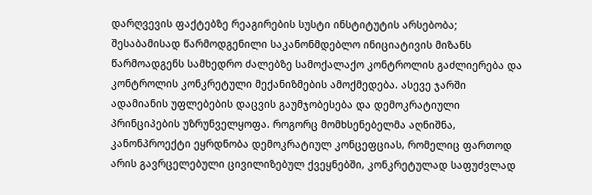დარღვევის ფაქტებზე რეაგირების სუსტი ინსტიტუტის არსებობა; შესაბამისად წარმოდგენილი საკანონმდებლო ინიციატივის მიზანს წარმოადგენს სამხედრო ძალებზე სამოქალაქო კონტროლის გაძლიერება და კონტროლის კონკრეტული მექანიზმების ამოქმედება. ასევე ჯარში ადამიანის უფლებების დაცვის გაუმჯობესება და დემოკრატიული პრინციპების უზრუნველყოფა. როგორც მომხსენებელმა აღნიშნა, კანონპროექტი ეყრდნობა დემოკრატიულ კონცეფციას, რომელიც ფართოდ არის გავრცელებული ცივილიზებულ ქვეყნებში, კონკრეტულად საფუძვლად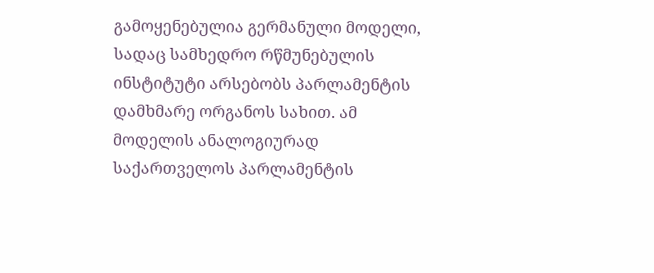გამოყენებულია გერმანული მოდელი, სადაც სამხედრო რწმუნებულის ინსტიტუტი არსებობს პარლამენტის დამხმარე ორგანოს სახით. ამ მოდელის ანალოგიურად საქართველოს პარლამენტის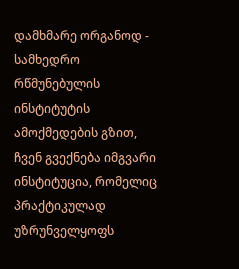დამხმარე ორგანოდ - სამხედრო რწმუნებულის ინსტიტუტის ამოქმედების გზით, ჩვენ გვექნება იმგვარი ინსტიტუცია, რომელიც პრაქტიკულად უზრუნველყოფს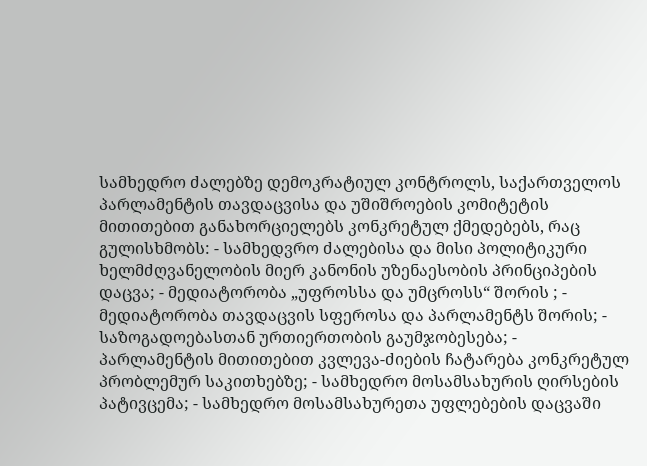სამხედრო ძალებზე დემოკრატიულ კონტროლს, საქართველოს პარლამენტის თავდაცვისა და უშიშროების კომიტეტის მითითებით განახორციელებს კონკრეტულ ქმედებებს, რაც გულისხმობს: - სამხედვრო ძალებისა და მისი პოლიტიკური ხელმძღვანელობის მიერ კანონის უზენაესობის პრინციპების დაცვა; - მედიატორობა „უფროსსა და უმცროსს“ შორის ; - მედიატორობა თავდაცვის სფეროსა და პარლამენტს შორის; - საზოგადოებასთან ურთიერთობის გაუმჯობესება; - პარლამენტის მითითებით კვლევა-ძიების ჩატარება კონკრეტულ პრობლემურ საკითხებზე; - სამხედრო მოსამსახურის ღირსების პატივცემა; - სამხედრო მოსამსახურეთა უფლებების დაცვაში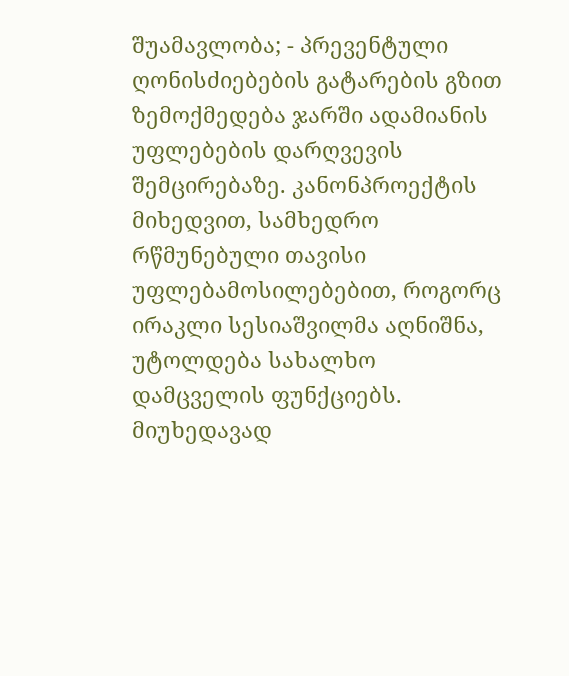შუამავლობა; - პრევენტული ღონისძიებების გატარების გზით ზემოქმედება ჯარში ადამიანის უფლებების დარღვევის შემცირებაზე. კანონპროექტის მიხედვით, სამხედრო რწმუნებული თავისი უფლებამოსილებებით, როგორც ირაკლი სესიაშვილმა აღნიშნა, უტოლდება სახალხო დამცველის ფუნქციებს. მიუხედავად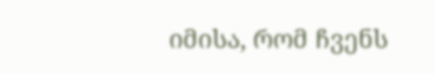იმისა, რომ ჩვენს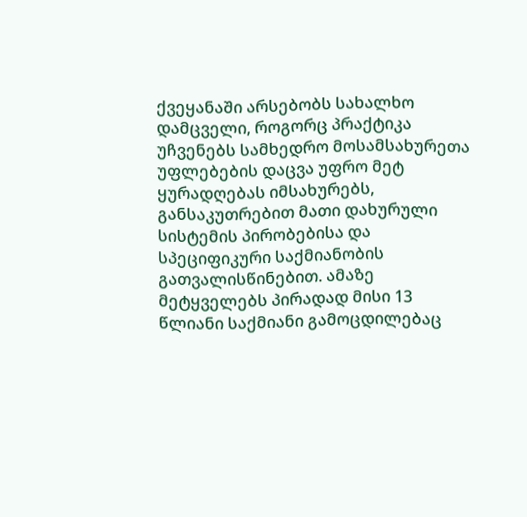ქვეყანაში არსებობს სახალხო დამცველი, როგორც პრაქტიკა უჩვენებს სამხედრო მოსამსახურეთა უფლებების დაცვა უფრო მეტ ყურადღებას იმსახურებს, განსაკუთრებით მათი დახურული სისტემის პირობებისა და სპეციფიკური საქმიანობის გათვალისწინებით. ამაზე მეტყველებს პირადად მისი 13 წლიანი საქმიანი გამოცდილებაც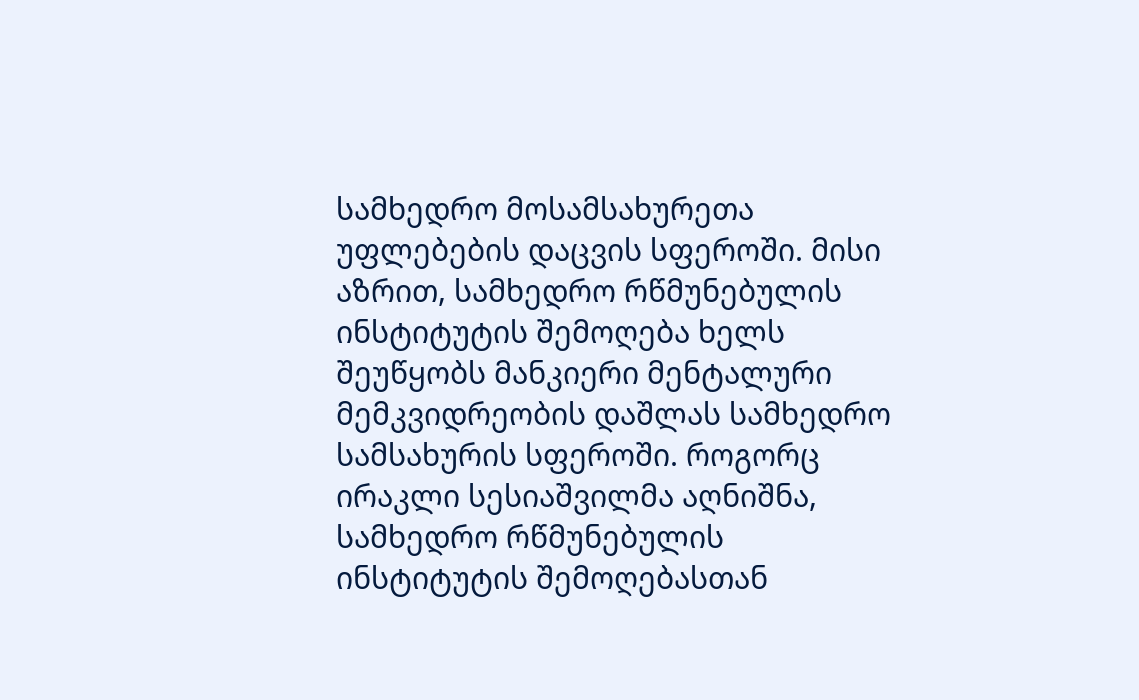სამხედრო მოსამსახურეთა უფლებების დაცვის სფეროში. მისი აზრით, სამხედრო რწმუნებულის ინსტიტუტის შემოღება ხელს შეუწყობს მანკიერი მენტალური მემკვიდრეობის დაშლას სამხედრო სამსახურის სფეროში. როგორც ირაკლი სესიაშვილმა აღნიშნა, სამხედრო რწმუნებულის ინსტიტუტის შემოღებასთან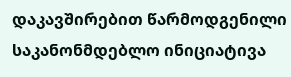დაკავშირებით წარმოდგენილი საკანონმდებლო ინიციატივა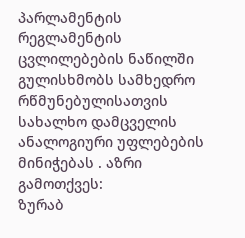პარლამენტის რეგლამენტის ცვლილებების ნაწილში გულისხმობს სამხედრო რწმუნებულისათვის სახალხო დამცველის ანალოგიური უფლებების მინიჭებას . აზრი გამოთქვეს:
ზურაბ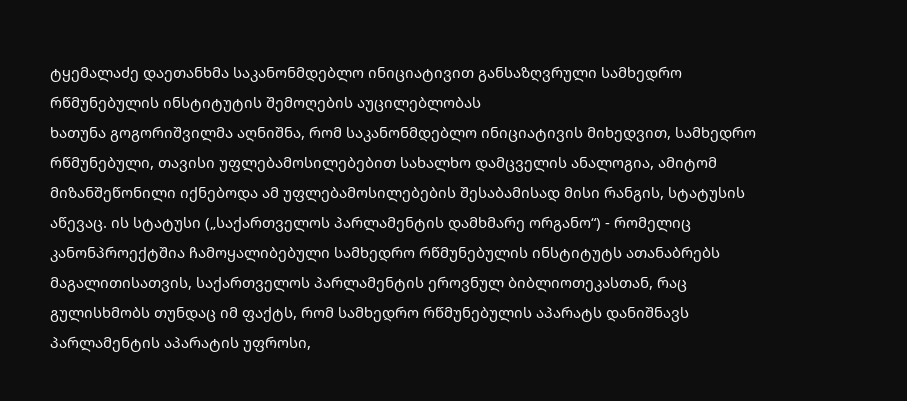ტყემალაძე დაეთანხმა საკანონმდებლო ინიციატივით განსაზღვრული სამხედრო რწმუნებულის ინსტიტუტის შემოღების აუცილებლობას
ხათუნა გოგორიშვილმა აღნიშნა, რომ საკანონმდებლო ინიციატივის მიხედვით, სამხედრო რწმუნებული, თავისი უფლებამოსილებებით სახალხო დამცველის ანალოგია, ამიტომ მიზანშეწონილი იქნებოდა ამ უფლებამოსილებების შესაბამისად მისი რანგის, სტატუსის აწევაც. ის სტატუსი („საქართველოს პარლამენტის დამხმარე ორგანო“) - რომელიც კანონპროექტშია ჩამოყალიბებული სამხედრო რწმუნებულის ინსტიტუტს ათანაბრებს მაგალითისათვის, საქართველოს პარლამენტის ეროვნულ ბიბლიოთეკასთან, რაც გულისხმობს თუნდაც იმ ფაქტს, რომ სამხედრო რწმუნებულის აპარატს დანიშნავს პარლამენტის აპარატის უფროსი,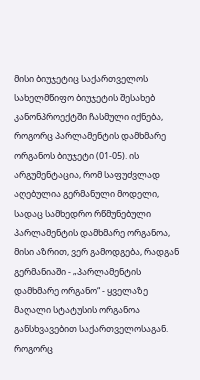მისი ბიუჯეტიც საქართველოს სახელმწიფო ბიუჯეტის შესახებ კანონპროექტში ჩასმული იქნება, როგორც პარლამენტის დამხმარე ორგანოს ბიუჯეტი (01-05). ის არგუმენტაცია, რომ საფუძვლად აღებულია გერმანული მოდელი, სადაც სამხედრო რწმუნებული პარლამენტის დამხმარე ორგანოა, მისი აზრით, ვერ გამოდგება, რადგან გერმანიაში - „პარლამენტის დამხმარე ორგანო“ - ყველაზე მაღალი სტატუსის ორგანოა განსხვავებით საქართველოსაგან. როგორც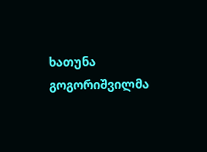ხათუნა გოგორიშვილმა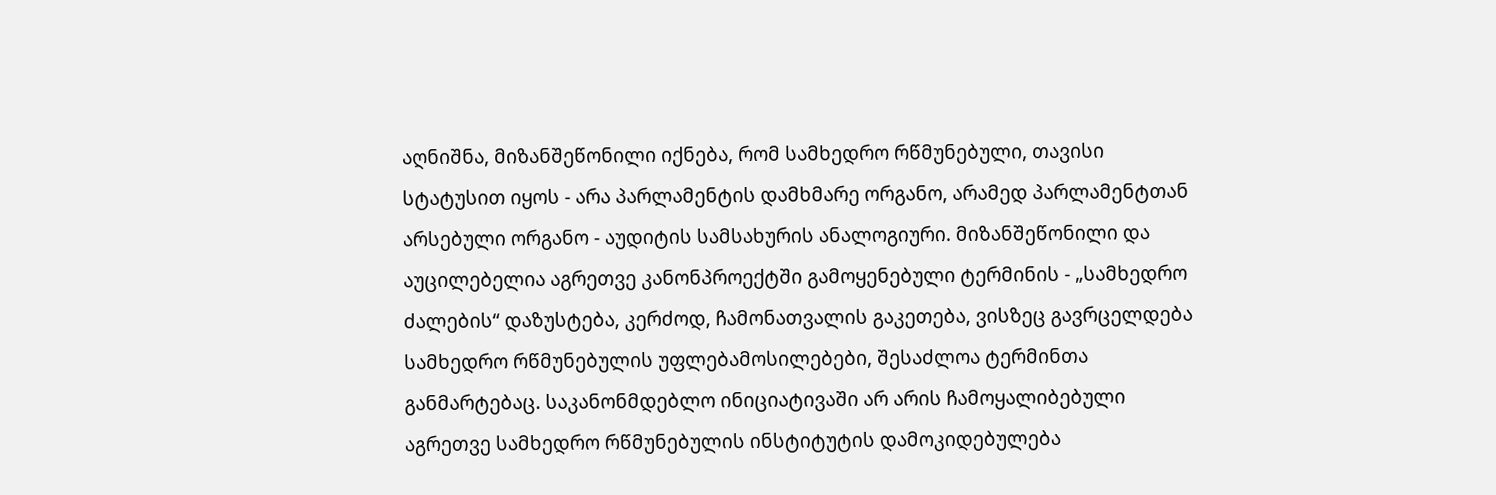აღნიშნა, მიზანშეწონილი იქნება, რომ სამხედრო რწმუნებული, თავისი სტატუსით იყოს - არა პარლამენტის დამხმარე ორგანო, არამედ პარლამენტთან არსებული ორგანო - აუდიტის სამსახურის ანალოგიური. მიზანშეწონილი და აუცილებელია აგრეთვე კანონპროექტში გამოყენებული ტერმინის - „სამხედრო ძალების“ დაზუსტება, კერძოდ, ჩამონათვალის გაკეთება, ვისზეც გავრცელდება სამხედრო რწმუნებულის უფლებამოსილებები, შესაძლოა ტერმინთა განმარტებაც. საკანონმდებლო ინიციატივაში არ არის ჩამოყალიბებული აგრეთვე სამხედრო რწმუნებულის ინსტიტუტის დამოკიდებულება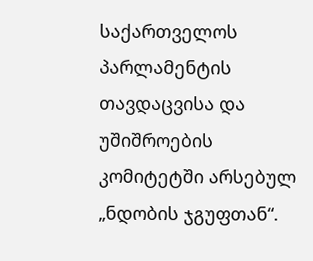საქართველოს პარლამენტის თავდაცვისა და უშიშროების კომიტეტში არსებულ „ნდობის ჯგუფთან“.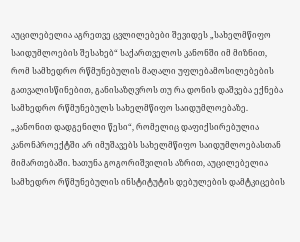აუცილებელია აგრეთვე ცვლილებები შევიდეს „სახელმწიფო საიდუმლოების შესახებ“ საქართველოს კანონში იმ მიზნით, რომ სამხედრო რწმუნებულის მაღალი უფლებამოსილებების გათვალისწინებით, განისაზღვროს თუ რა დონის დაშვება ექნება სამხედრო რწმუნებულს სახელმწიფო საიდუმლოებაზე. „კანონით დადგენილი წესი“, რომელიც დაფიქსირებულია კანონპროექტში არ იმუშავებს სახელმწიფო საიდუმლოებასთან მიმართებაში. ხათუნა გოგორიშვილის აზრით, აუცილებელია სამხედრო რწმუნებულის ინსტიტუტის დებულების დამტკიცების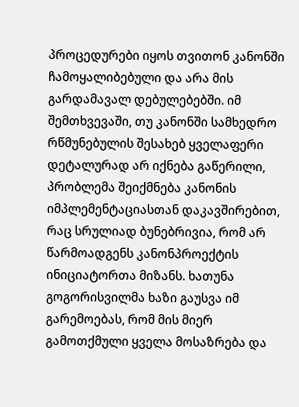პროცედურები იყოს თვითონ კანონში ჩამოყალიბებული და არა მის გარდამავალ დებულებებში. იმ შემთხვევაში, თუ კანონში სამხედრო რწმუნებულის შესახებ ყველაფერი დეტალურად არ იქნება გაწერილი, პრობლემა შეიქმნება კანონის იმპლემენტაციასთან დაკავშირებით, რაც სრულიად ბუნებრივია, რომ არ წარმოადგენს კანონპროექტის ინიციატორთა მიზანს. ხათუნა გოგორისვილმა ხაზი გაუსვა იმ გარემოებას, რომ მის მიერ გამოთქმული ყველა მოსაზრება და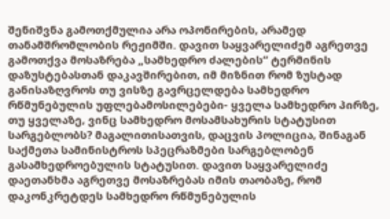შენიშვნა გამოთქმულია არა ოპონირების, არამედ თანამშრომლობის რეჟიმში. დავით საყვარელიძემ აგრეთვე გამოთქვა მოსაზრება „სამხედრო ძალების“ ტერმინის დაზუსტებასთან დაკავშირებით, იმ მიზნით რომ ზუსტად განისაზღვროს თუ ვისზე გავრცელდება სამხედრო რწმუნებულის უფლებამოსილებები- ყველა სამხედრო პირზე, თუ ყველაზე, ვინც სამხედრო მოსამსახურის სტატუსით სარგებლობს? მაგალითისათვის, დაცვის პოლიცია, შინაგან საქმეთა სამინისტროს სპეცრაზმები სარგებლობენ გასამხედროებულის სტატუსით. დავით საყვარელიძე დაეთანხმა აგრეთვე მოსაზრებას იმის თაობაზე, რომ დაკონკრეტდეს სამხედრო რწმუნებულის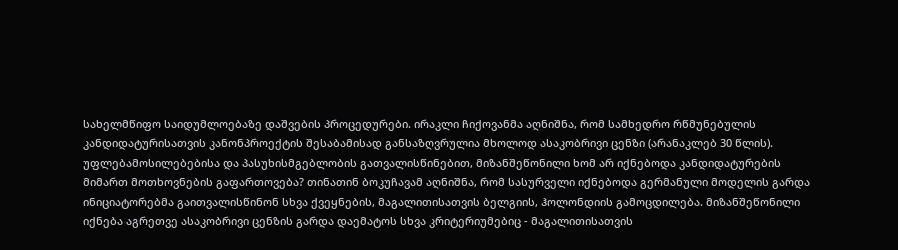სახელმწიფო საიდუმლოებაზე დაშვების პროცედურები. ირაკლი ჩიქოვანმა აღნიშნა, რომ სამხედრო რწმუნებულის კანდიდატურისათვის კანონპროექტის შესაბამისად განსაზღვრულია მხოლოდ ასაკობრივი ცენზი (არანაკლებ 30 წლის). უფლებამოსილებებისა და პასუხისმგებლობის გათვალისწინებით, მიზანშეწონილი ხომ არ იქნებოდა კანდიდატურების მიმართ მოთხოვნების გაფართოვება? თინათინ ბოკუჩავამ აღნიშნა, რომ სასურველი იქნებოდა გერმანული მოდელის გარდა ინიციატორებმა გაითვალისწინონ სხვა ქვეყნების, მაგალითისათვის ბელგიის, ჰოლონდიის გამოცდილება. მიზანშეწონილი იქნება აგრეთვე ასაკობრივი ცენზის გარდა დაემატოს სხვა კრიტერიუმებიც - მაგალითისათვის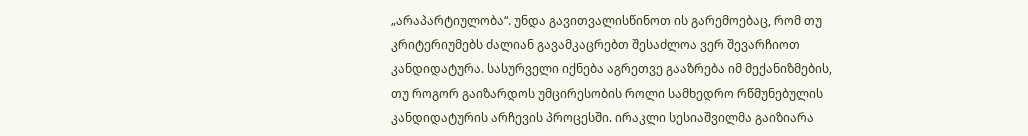„არაპარტიულობა“. უნდა გავითვალისწინოთ ის გარემოებაც, რომ თუ კრიტერიუმებს ძალიან გავამკაცრებთ შესაძლოა ვერ შევარჩიოთ კანდიდატურა. სასურველი იქნება აგრეთვე გააზრება იმ მექანიზმების, თუ როგორ გაიზარდოს უმცირესობის როლი სამხედრო რწმუნებულის კანდიდატურის არჩევის პროცესში. ირაკლი სესიაშვილმა გაიზიარა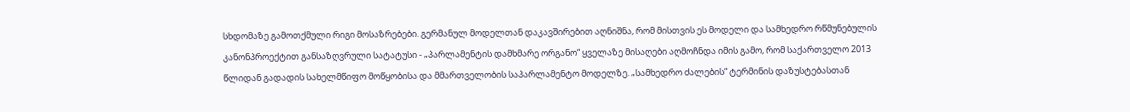სხდომაზე გამოთქმული რიგი მოსაზრებები. გერმანულ მოდელთან დაკავშირებით აღნიშნა, რომ მისთვის ეს მოდელი და სამხედრო რწმუნებულის კანონპროექტით განსაზღვრული სატატუსი - „პარლამენტის დამხმარე ორგანო“ ყველაზე მისაღები აღმოჩნდა იმის გამო, რომ საქართველო 2013 წლიდან გადადის სახელმწიფო მოწყობისა და მმართველობის საპარლამენტო მოდელზე. „სამხედრო ძალების“ ტერმინის დაზუსტებასთან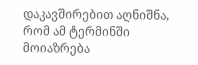დაკავშირებით აღნიშნა, რომ ამ ტერმინში მოიაზრება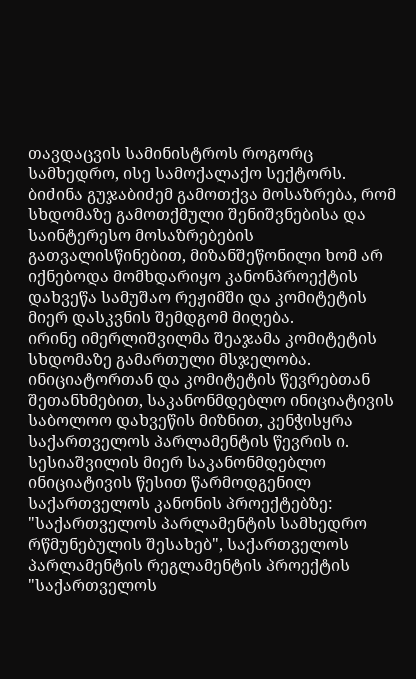თავდაცვის სამინისტროს როგორც სამხედრო, ისე სამოქალაქო სექტორს. ბიძინა გუჯაბიძემ გამოთქვა მოსაზრება, რომ სხდომაზე გამოთქმული შენიშვნებისა და საინტერესო მოსაზრებების გათვალისწინებით, მიზანშეწონილი ხომ არ იქნებოდა მომხდარიყო კანონპროექტის დახვეწა სამუშაო რეჟიმში და კომიტეტის მიერ დასკვნის შემდგომ მიღება.
ირინე იმერლიშვილმა შეაჯამა კომიტეტის სხდომაზე გამართული მსჯელობა. ინიციატორთან და კომიტეტის წევრებთან შეთანხმებით, საკანონმდებლო ინიციატივის საბოლოო დახვეწის მიზნით, კენჭისყრა საქართველოს პარლამენტის წევრის ი. სესიაშვილის მიერ საკანონმდებლო ინიციატივის წესით წარმოდგენილ საქართველოს კანონის პროექტებზე: "საქართველოს პარლამენტის სამხედრო რწმუნებულის შესახებ", საქართველოს პარლამენტის რეგლამენტის პროექტის "საქართველოს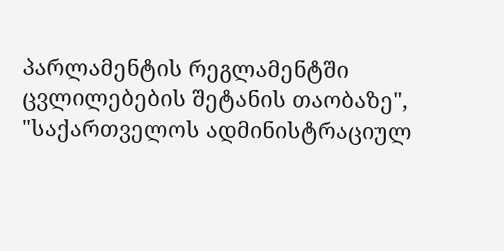პარლამენტის რეგლამენტში ცვლილებების შეტანის თაობაზე", "საქართველოს ადმინისტრაციულ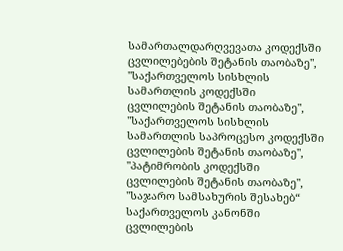სამართალდარღვევათა კოდექსში ცვლილებების შეტანის თაობაზე", "საქართველოს სისხლის სამართლის კოდექსში ცვლილების შეტანის თაობაზე", "საქართველოს სისხლის სამართლის საპროცესო კოდექსში ცვლილების შეტანის თაობაზე", "პატიმრობის კოდექსში ცვლილების შეტანის თაობაზე", "საჯარო სამსახურის შესახებ“ საქართველოს კანონში ცვლილების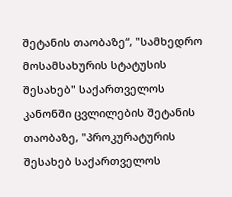შეტანის თაობაზე“, "სამხედრო მოსამსახურის სტატუსის შესახებ" საქართველოს კანონში ცვლილების შეტანის თაობაზე, "პროკურატურის შესახებ საქართველოს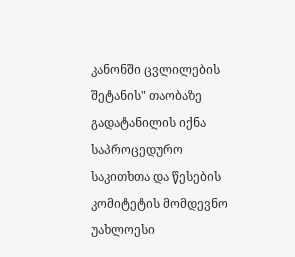კანონში ცვლილების შეტანის" თაობაზე გადატანილის იქნა საპროცედურო საკითხთა და წესების კომიტეტის მომდევნო უახლოესი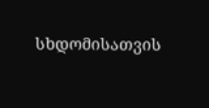სხდომისათვის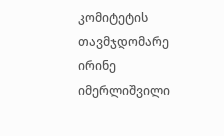კომიტეტის თავმჯდომარე
ირინე იმერლიშვილი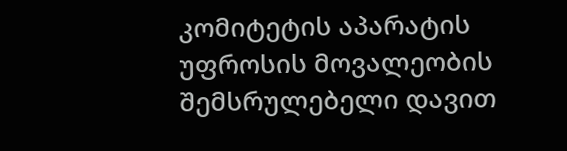კომიტეტის აპარატის უფროსის მოვალეობის შემსრულებელი დავით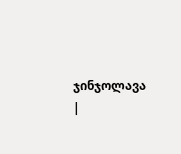ჯინჯოლავა |